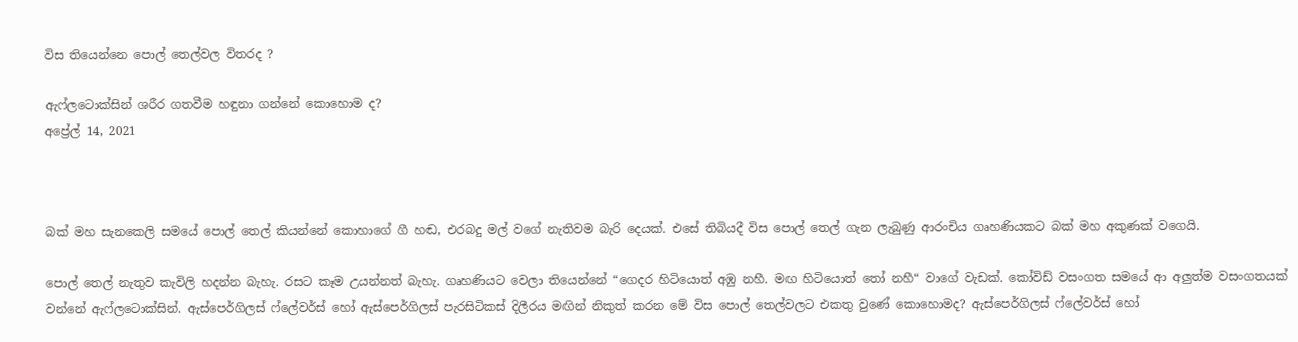විස තියෙන්නෙ පොල් තෙල්වල විතරද ?

ඇෆ්ලටොක්සින් ශරීර ගතවීම හඳුනා ගන්නේ කොහොම ද?
අප්‍රේල් 14, 2021



බක් මහ සැනකෙලි සමයේ පොල් තෙල් කියන්නේ කොහාගේ ගී හඬ, එරබදු මල් වගේ නැතිවම බැරි දෙයක්. එසේ තිබියදී විස පොල් තෙල් ගැන ලැබුණු ආරංචිය ගෘහණියකට බක් මහ අකුණක් වගෙයි.

පොල් තෙල් නැතුව කැවිලි හදන්න බැහැ. රසට කෑම උයන්නත් බැහැ. ගෘහණියට වෙලා තියෙන්නේ “ගෙදර හිටියොත් අඹු නහී. මඟ හිටියොත් තෝ නහී“ වාගේ වැඩක්. කෝවිඩ් වසංගත සමයේ ආ අලුත්ම වසංගතයක් වන්නේ ඇෆ්ලටොක්සින්. ඇස්පෙර්ගිලස් ෆ්ලේවර්ස් හෝ ඇස්පෙර්ගිලස් පැරසිටිකස් දිලීරය මඟින් නිකුත් කරන මේ විස පොල් තෙල්වලට එකතු වුණේ කොහොමද? ඇස්පෙර්ගිලස් ෆ්ලේවර්ස් හෝ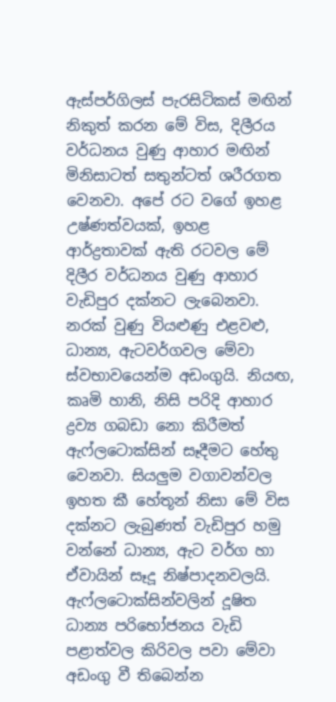ඇස්පර්ගිලස් පැරසිටිකස් මඟින් නිකුත් කරන මේ විස, දිලීරය වර්ධනය වුණු ආහාර මඟින් මිනිසාටත් සතුන්ටත් ශරීරගත වෙනවා. අපේ රට වගේ ඉහළ උෂ්ණත්වයක්, ඉහළ ආර්ද්‍රතාවක් ඇති රටවල මේ දිලීර වර්ධනය වුණු ආහාර වැඩිපුර දක්නට ලැබෙනවා. නරක් වුණු වියළුණු එළවළු, ධාන්‍ය, ඇටවර්ගවල මේවා ස්වභාවයෙන්ම අඩංගුයි. නියඟ, කෘමි හානි, නිසි පරිදි ආහාර ද්‍රව්‍ය ගබඩා නො කිරීමත් ඇෆ්ලටොක්සින් සෑදීමට හේතු වෙනවා. සියලුම වගාවන්වල ඉහත කී හේතූන් නිසා මේ විස දක්නට ලැබුණත් වැඩිපුර හමු වන්නේ ධාන්‍ය, ඇට වර්ග හා ඒවායින් සෑදූ නිෂ්පාදනවලයි. ඇෆ්ලටොක්සින්වලින් දූෂිත ධාන්‍ය පරිභෝජනය වැඩි පළාත්වල කිරිවල පවා මේවා අඩංගු වී තිබෙන්න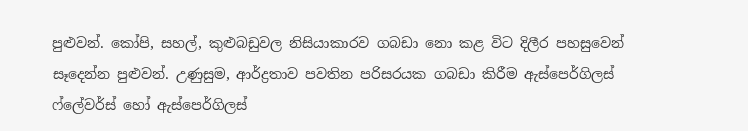පුළුවන්. කෝපි, සහල්, කුළුබඩුවල නිසියාකාරව ගබඩා නො කළ විට දිලීර පහසුවෙන් සෑදෙන්න පුළුවන්. උණුසුම, ආර්ද්‍රතාව පවතින පරිසරයක ගබඩා කිරීම ඇස්පෙර්ගිලස් ෆ්ලේවර්ස් හෝ ඇස්පෙර්ගිලස්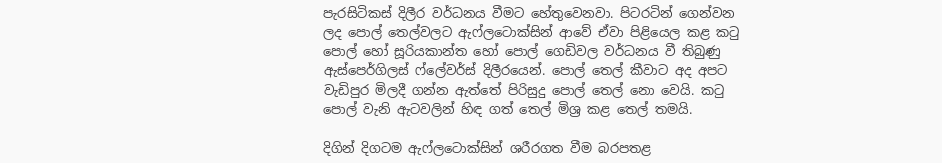පැරසිටිකස් දිලීර වර්ධනය වීමට හේතුවෙනවා. පිටරටින් ගෙන්වන ලද පොල් තෙල්වලට ඇෆ්ලටොක්සින් ආවේ ඒවා පිළියෙල කළ කටු පොල් හෝ සූරියකාන්ත හෝ පොල් ගෙඩිවල වර්ධනය වී තිබුණු ඇස්පෙර්ගිලස් ෆ්ලේවර්ස් දිලීරයෙන්. පොල් තෙල් කීවාට අද අපට වැඩිපුර මිලදී ගන්න ඇත්තේ පිරිසුදු පොල් තෙල් නො වෙයි. කටු පොල් වැනි ඇටවලින් හිඳ ගත් තෙල් මිශ්‍ර කළ තෙල් තමයි.

දිගින් දිගටම ඇෆ්ලටොක්සින් ශරීරගත වීම බරපතළ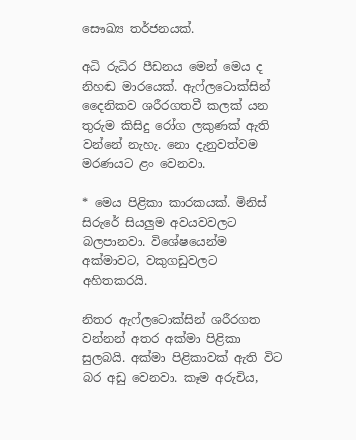සෞඛ්‍ය තර්ජනයක්.

අධි රුධිර පීඩනය මෙන් මෙය ද නිහඬ මාරයෙක්. ඇෆ්ලටොක්සින් දෛනිකව ශරීරගතවී කලක් යන තුරුම කිසිදු රෝග ලකුණක් ඇති වන්නේ නැහැ. නො දැනුවත්වම මරණයට ළං වෙනවා.

* මෙය පිළිකා කාරකයක්. මිනිස් සිරුරේ සියලුම අවයවවලට බලපානවා. විශේෂයෙන්ම අක්මාවට, වකුගඩුවලට අහිතකරයි.

නිතර ඇෆ්ලටොක්සින් ශරීරගත වන්නන් අතර අක්මා පිළිකා සුලබයි. අක්මා පිළිකාවක් ඇති විට බර අඩු වෙනවා. කෑම අරුචිය,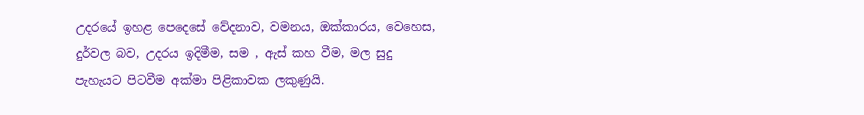උදරයේ ඉහළ පෙදෙසේ වේදනාව, වමනය, ඔක්කාරය, වෙහෙස, දුර්වල බව, උදරය ඉදිමීම, සම , ඇස් කහ වීම, මල සුදු පැහැයට පිටවීම අක්මා පිළිකාවක ලකුණුයි.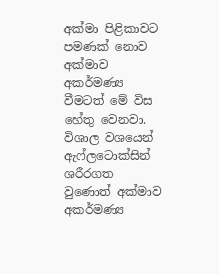අක්මා පිළිකාවට පමණක් නොව අක්මාව අකර්මණ්‍ය වීමටත් මේ විස හේතු වෙනවා. විශාල වශයෙන් ඇෆ්ලටොක්සින් ශරීරගත වුණොත් අක්මාව අකර්මණ්‍ය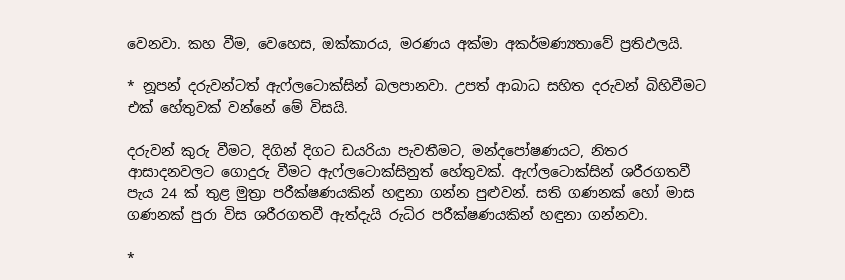වෙනවා. කහ වීම, වෙහෙස, ඔක්කාරය, මරණය අක්මා අකර්මණ්‍යතාවේ ප්‍රතිඵලයි.

* නූපන් දරුවන්ටත් ඇෆ්ලටොක්සින් බලපානවා. උපත් ආබාධ සහිත දරුවන් බිහිවීමට එක් හේතුවක් වන්නේ මේ විසයි.

දරුවන් කුරු වීමට, දිගින් දිගට ඩයරියා පැවතීමට, මන්දපෝෂණයට, නිතර ආසාදනවලට ගොදුරු වීමට ඇෆ්ලටොක්සිනුත් හේතුවක්. ඇෆ්ලටොක්සින් ශරීරගතවී පැය 24 ක් තුළ මුත්‍රා පරීක්ෂණයකින් හඳුනා ගන්න පුළුවන්. සති ගණනක් හෝ මාස ගණනක් පුරා විස ශරීරගතවී ඇත්දැයි රුධිර පරීක්ෂණයකින් හඳුනා ගන්නවා.

*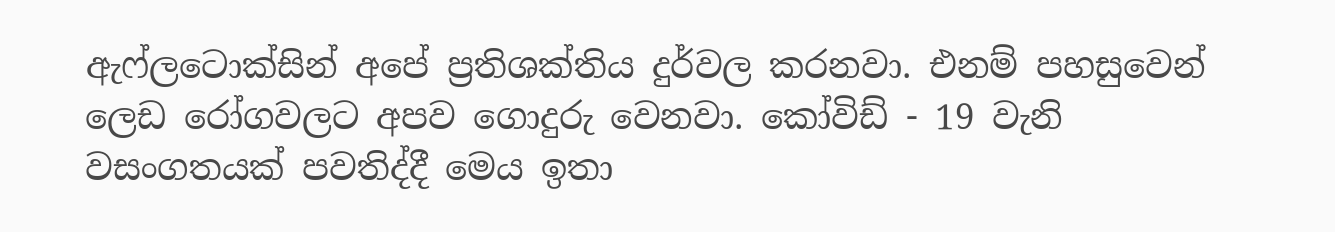ඇෆ්ලටොක්සින් අපේ ප්‍රතිශක්තිය දුර්වල කරනවා. එනම් පහසුවෙන් ලෙඩ රෝගවලට අපව ගොදුරු වෙනවා. කෝවිඩ් - 19 වැනි වසංගතයක් පවතිද්දී මෙය ඉතා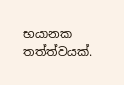භයානක තත්ත්වයක්.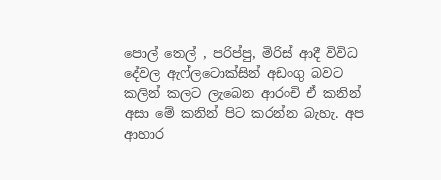පොල් තෙල් , පරිප්පු, මිරිස් ආදී විවිධ දේවල ඇෆ්ලටොක්සින් අඩංගු බවට කලින් කලට ලැබෙන ආරංචි ඒ කනින් අසා මේ කනින් පිට කරන්න බැහැ. අප ආහාර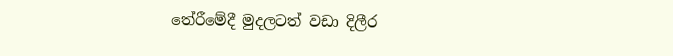තේරීමේදී මුදලටත් වඩා දිලීර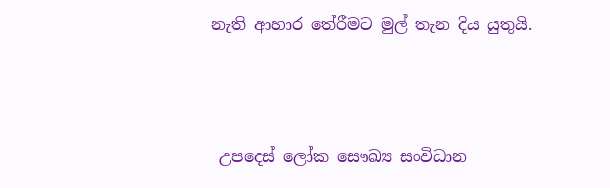නැති ආහාර තේරීමට මුල් තැන දිය යුතුයි.



 උපදෙස් ලෝක සෞඛ්‍ය සංවිධාන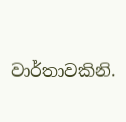වාර්තාවකිනි.